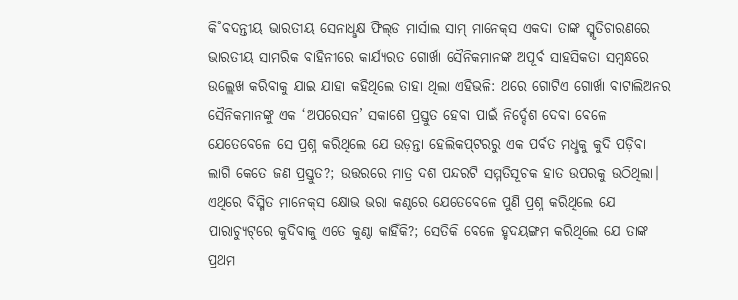କି˚ବଦନ୍ତୀୟ ଭାରତୀୟ ସେନାଧୢକ୍ଷ ଫିଲ୍‌ଡ ମାର୍ସାଲ ସାମ୍‌ ମାନେକ୍‌ସ ଏକଦା ତାଙ୍କ ସ୍ମୃତିଚାରଣରେ ଭାରତୀୟ ସାମରିକ ବାହିନୀରେ କାର୍ଯ୍ୟରତ ଗୋର୍ଖା ସୈନିକମାନଙ୍କ ଅପୂର୍ବ ସାହସିକତା ସମ୍ବନ୍ଧରେ ଉଲ୍ଲେଖ କରିବାକୁ ଯାଇ ଯାହା କହିଥିଲେ ତାହା ଥିଲା ଏହିଭଳି: ଥରେ ଗୋଟିଏ ଗୋର୍ଖା ବାଟାଲିଅନର ସୈନିକମାନଙ୍କୁ ଏକ ‘ଅପରେସନ’ ସକାଶେ ପ୍ରସ୍ତୁତ ହେବା ପାଇଁ ନିର୍ଦ୍ଦେଶ ଦେବା ବେଳେ ଯେତେବେଳେ ସେ ପ୍ରଶ୍ନ କରିଥିଲେ ଯେ ଉଡ଼ନ୍ତା ହେଲିକପ୍‌ଟରରୁ ଏକ ପର୍ବତ ମଧୢକୁ କୁଦି ପଡ଼ିବା ଲାଗି କେତେ ଜଣ ପ୍ରସ୍ତୁତ?; ଉତ୍ତରରେ ମାତ୍ର ଦଶ ପନ୍ଦରଟି ସମ୍ମତିସୂଚକ ହାତ ଉପରକୁ ଉଠିଥିଲା। ଏଥିରେ ବିସ୍ମିତ ମାନେକ୍‌ସ କ୍ଷୋଭ ଭରା କଣ୍ଠରେ ଯେତେବେଳେ ପୁଣି ପ୍ରଶ୍ନ କରିଥିଲେ ଯେ ପାରାଚ୍ୟୁଟ୍‌ରେ କୁଦିବାକୁ ଏତେ କୁଣ୍ଠା କାହିଁକି?; ସେତିକି ବେଳେ ହୃଦୟଙ୍ଗମ କରିଥିଲେ ଯେ ତାଙ୍କ ପ୍ରଥମ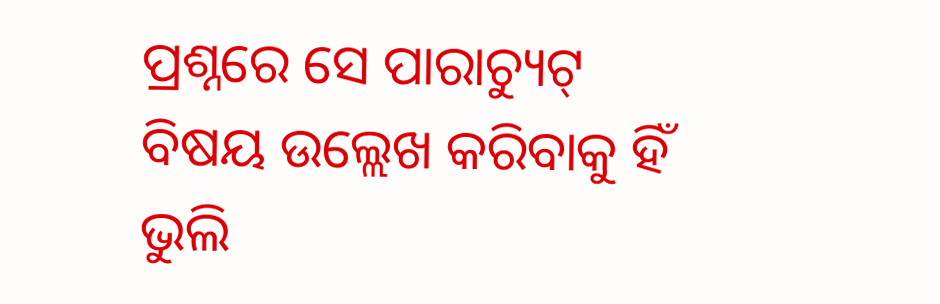ପ୍ରଶ୍ନରେ ସେ ପାରାଚ୍ୟୁଟ୍‌ ବିଷୟ ଉଲ୍ଲେଖ କରିବାକୁ ହିଁ ଭୁଲି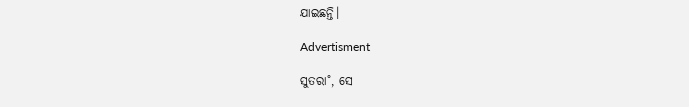ଯାଇଛନ୍ତି।

Advertisment

ସୁତରା˚, ସେ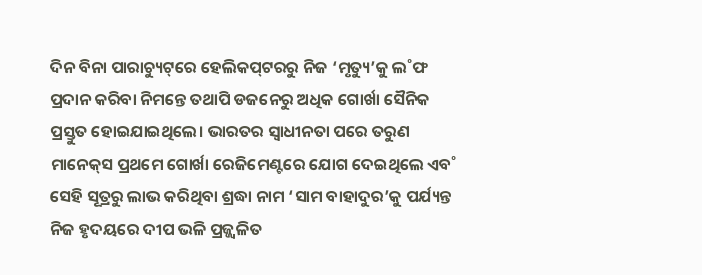ଦିନ ବିନା ପାରାଚ୍ୟୁଟ୍‌ରେ ହେଲିକପ୍‌ଟରରୁ ନିଜ ‘ମୃତ୍ୟୁ’କୁ ଲ˚ଫ ପ୍ରଦାନ କରିବା ନିମନ୍ତେ ତଥାପି ଡଜନେରୁ ଅଧିକ ଗୋର୍ଖା ସୈନିକ ପ୍ରସ୍ତୁତ ହୋଇଯାଇଥିଲେ। ଭାରତର ସ୍ବାଧୀନତା ପରେ ତରୁଣ ମାନେକ୍‌ସ ପ୍ରଥମେ ଗୋର୍ଖା ରେଜିମେଣ୍ଟରେ ଯୋଗ ଦେଇଥିଲେ ଏବ˚ ସେହି ସୂତ୍ରରୁ ଲାଭ କରିଥିବା ଶ୍ରଦ୍ଧା ନାମ ‘ସାମ ବାହାଦୁର’କୁ ପର୍ଯ୍ୟନ୍ତ ନିଜ ହୃଦୟରେ ଦୀପ ଭଳି ପ୍ରଜ୍ଜ୍ବଳିତ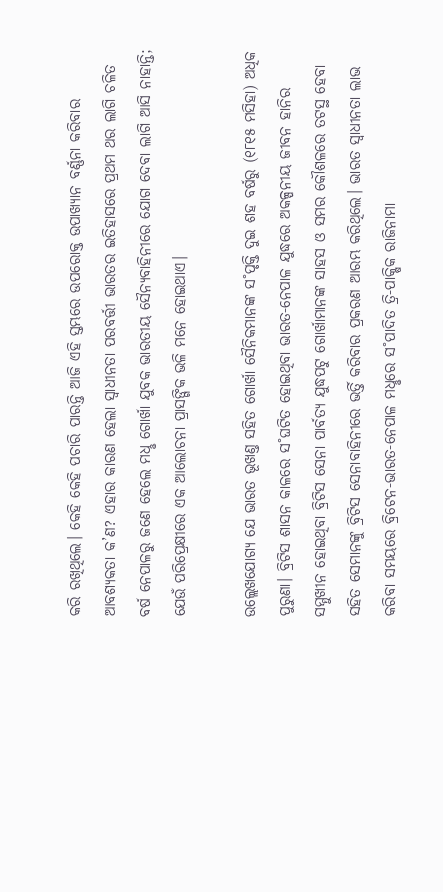କରି ରଖିଥିଲେ। କେହି କେହି ପଚାରି ପାରନ୍ତି ଆଜି ଏହି ସ୍ତମ୍ଭରେ ଉପରୋକ୍ତ ଉପାଖ୍ୟାନ ବର୍ଣ୍ଣନା କରିବାର ଆବଶ୍ୟକତା କ’ଣ? ଏହାର କାରଣ ହେଲା ସ୍ବାଧୀନତା ପରବର୍ତ୍ତୀ ଭାରତର ଇତିହାସରେ ପ୍ରଥମ ଥର ଲାଗି ଚଳିତ ବର୍ଷ ନେପାଳରୁ ଜଣେ ହେଲେ ମଧୢ ଗୋର୍ଖା ଯୁବକ ଭାରତୀୟ ସୈନ୍ୟବାହିନୀରେ ଯୋଗ ଦେବା ଲାଗି ଆସି ନାହାନ୍ତି; ଯେଉଁ ପରିପ୍ରେକ୍ଷୀରେ ଏକ ଆଲୋଚନା ପ୍ରାସଙ୍ଗିକ ଭଳି ମନେ ହୋଇଥାଏ।

ଉଲ୍ଲେଖଯୋଗ୍ୟ ଯେ ଭାରତ ଭୂଖଣ୍ତ ସହିତ ଗୋର୍ଖା ସୈନିକମାନଙ୍କ ସ˚ପୃକ୍ତି ଦୁଇ ଶହ ବର୍ଷରୁ (୧୮୧୫ ମସିହା) ଅଧିକ ପୁରୁଣା। ବ୍ରିଟିସ ଶାସନ କାଳରେ ସ˚ଘଟିତ ହୋଇଥିବା ଭାରତ-ନେପାଳ ଯୁଦ୍ଧରେ ଅକଳ୍ପନୀୟ ଜୀବନ ହାନିର ସମ୍ମୁଖୀନ ହୋଇଥିବା ବ୍ରିଟିସ ସେନା ପାର୍ବତ୍ୟ ଯୁଦ୍ଧପଟୁ ଗୋର୍ଖାମାନଙ୍କ ସାହସ ଓ ସମର କୌଶଳରେ ତଟସ୍ଥ ହେବା ସହିତ ସେମାନଙ୍କୁ ବ୍ରିଟିସ ସେନାବାହିନୀରେ ଭର୍ତ୍ତି କରିବାର ପ୍ରକରଣ ଆରମ୍ଭ କରିଥିଲେ। ଭାରତ ସ୍ବାଧୀନତା ଲାଭ କରିବା ସମୟରେ ବ୍ରିଟେନ-ଭାରତ-ନେପାଳ ମଧୢରେ ସ˚ପାଦିତ ତ୍ରି-ପାକ୍ଷିକ ରାଜିନାମା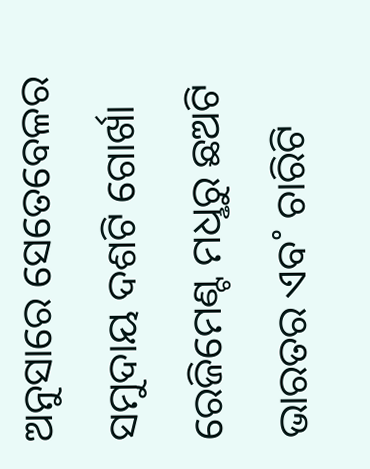ଅନୁସାରେ ସେତେବେଳର ସମୁଦାୟ ଦଶଟି ଗୋର୍ଖା ରେଜିମେଣ୍ଟ ମଧୢରୁ ଛଅଟି ଭାରତର ଏବ˚ ଚାରିଟି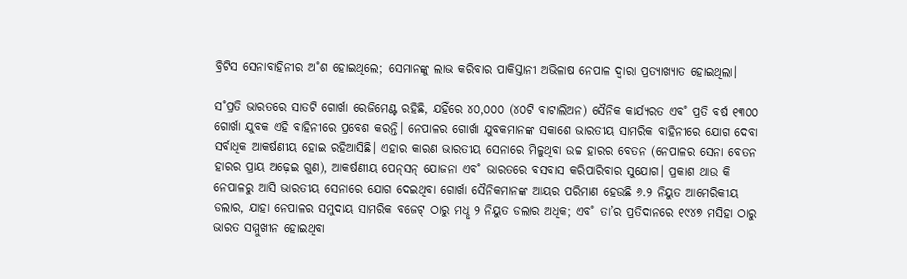ବ୍ରିଟିସ ସେନାବାହିନୀର ଅ˚ଶ ହୋଇଥିଲେ; ସେମାନଙ୍କୁ ଲାଭ କରିବାର ପାକିସ୍ତାନୀ ଅଭିଳାଷ ନେପାଳ ଦ୍ବାରା ପ୍ରତ୍ୟାଖ୍ୟାତ ହୋଇଥିଲା।

ସ˚ପ୍ରତି ଭାରତରେ ସାତଟି ଗୋର୍ଖା ରେଜିମେଣ୍ଟ ରହିଛି, ଯହିଁରେ ୪୦,୦୦୦ (୪୦ଟି ବାଟାଲିଅନ) ସୈନିକ କାର୍ଯ୍ୟରତ ଏବ˚ ପ୍ରତି ବର୍ଷ ୧୩୦୦ ଗୋର୍ଖା ଯୁବକ ଏହି ବାହିନୀରେ ପ୍ରବେଶ କରନ୍ତି। ନେପାଳର ଗୋର୍ଖା ଯୁବକମାନଙ୍କ ସକାଶେ ଭାରତୀୟ ସାମରିକ ବାହିନୀରେ ଯୋଗ ଦେବା ସର୍ବାଧିକ ଆକର୍ଷଣୀୟ ହୋଇ ରହିଆସିଛି। ଏହାର କାରଣ ଭାରତୀୟ ସେନାରେ ମିଳୁଥିବା ଉଚ୍ଚ ହାରର ବେତନ (ନେପାଳର ସେନା ବେତନ ହାରର ପ୍ରାୟ ଅଢ଼େଇ ଗୁଣ), ଆକର୍ଷଣୀୟ ପେନ୍‌ସନ୍‌ ଯୋଜନା ଏବ˚ ଭାରତରେ ବସବାସ କରିପାରିବାର ସୁଯୋଗ। ପ୍ରକାଶ ଥାଉ କି ନେପାଳରୁ ଆସି ଭାରତୀୟ ସେନାରେ ଯୋଗ ଦେଇଥିବା ଗୋର୍ଖା ସୈନିକମାନଙ୍କ ଆୟର ପରିମାଣ ହେଉଛି ୬.୨ ନିୟୁତ ଆମେରିକୀୟ ଡଲାର, ଯାହା ନେପାଳର ସମୁଦାୟ ସାମରିକ ବଜେଟ୍‌ ଠାରୁ ମଧୢ ୨ ନିୟୁତ ଡଲାର ଅଧିକ; ଏବ˚ ତା’ର ପ୍ରତିଦାନରେ ୧୯୪୭ ମସିହା ଠାରୁ ଭାରତ ସମ୍ମୁଖୀନ ହୋଇଥିବା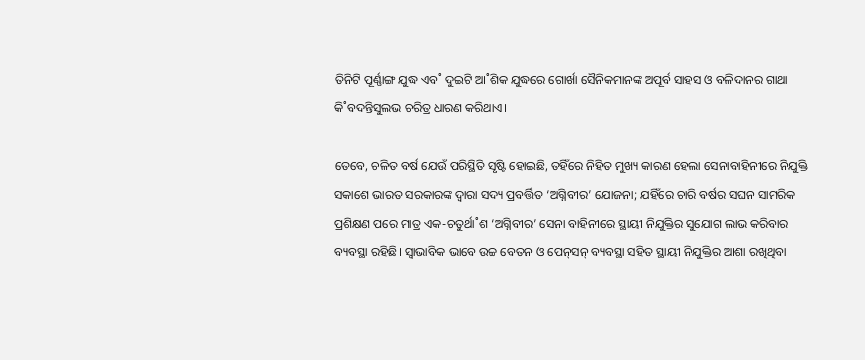ତିନିଟି ପୂର୍ଣ୍ଣାଙ୍ଗ ଯୁଦ୍ଧ ଏବ˚ ଦୁଇଟି ଆ˚ଶିକ ଯୁଦ୍ଧରେ ଗୋର୍ଖା ସୈନିକମାନଙ୍କ ଅପୂର୍ବ ସାହସ ଓ ବଳିଦାନର ଗାଥା କି˚ବଦନ୍ତିସୁଲଭ ଚରିତ୍ର ଧାରଣ କରିଥାଏ।

ତେବେ, ଚଳିତ ବର୍ଷ ଯେଉଁ ପରିସ୍ଥିତି ସୃଷ୍ଟି ହୋଇଛି, ତହିଁରେ ନିହିତ ମୁଖ୍ୟ କାରଣ ହେଲା ସେନାବାହିନୀରେ ନିଯୁକ୍ତି ସକାଶେ ଭାରତ ସରକାରଙ୍କ ଦ୍ବାରା ସଦ୍ୟ ପ୍ରବର୍ତ୍ତିତ ‘ଅଗ୍ନିବୀର’ ଯୋଜନା; ଯହିଁରେ ଚାରି ବର୍ଷର ସଘନ ସାମରିକ ପ୍ରଶିକ୍ଷଣ ପରେ ମାତ୍ର ଏକ-ଚତୁର୍ଥା˚ଶ ‘ଅଗ୍ନିବୀର’ ସେନା ବାହିନୀରେ ସ୍ଥାୟୀ ନିଯୁକ୍ତିର ସୁଯୋଗ ଲାଭ କରିବାର ବ୍ୟବସ୍ଥା ରହିଛି। ସ୍ବାଭାବିକ ଭାବେ ଉଚ୍ଚ ବେତନ ଓ ପେନ୍‌ସନ୍‌ ବ୍ୟବସ୍ଥା ସହିତ ସ୍ଥାୟୀ ନିଯୁକ୍ତିର ଆଶା ରଖିଥିବା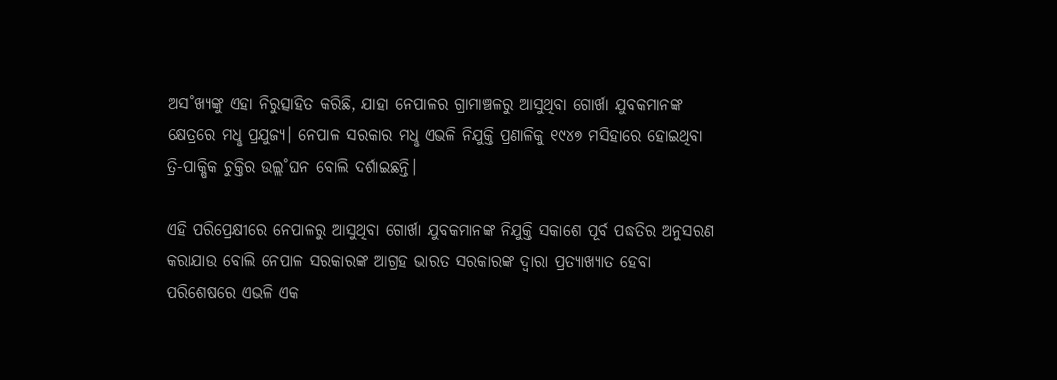ଅସ˚ଖ୍ୟଙ୍କୁ ଏହା ନିରୁତ୍ସାହିତ କରିଛି, ଯାହା ନେପାଳର ଗ୍ରାମାଞ୍ଚଳରୁ ଆସୁଥିବା ଗୋର୍ଖା ଯୁବକମାନଙ୍କ କ୍ଷେତ୍ରରେ ମଧୢ ପ୍ରଯୁଜ୍ୟ। ନେପାଳ ସରକାର ମଧୢ ଏଭଳି ନିଯୁକ୍ତି ପ୍ରଣାଳିକୁ ୧୯୪୭ ମସିହାରେ ହୋଇଥିବା ତ୍ରି-ପାକ୍ଷିକ ଚୁକ୍ତିର ଉଲ୍ଲ˚ଘନ ବୋଲି ଦର୍ଶାଇଛନ୍ତି।

ଏହି ପରିପ୍ରେକ୍ଷୀରେ ନେପାଳରୁ ଆସୁଥିବା ଗୋର୍ଖା ଯୁବକମାନଙ୍କ ନିଯୁକ୍ତି ସକାଶେ ପୂର୍ବ ପଦ୍ଧତିର ଅନୁସରଣ କରାଯାଉ ବୋଲି ନେପାଳ ସରକାରଙ୍କ ଆଗ୍ରହ ଭାରତ ସରକାରଙ୍କ ଦ୍ବାରା ପ୍ରତ୍ୟାଖ୍ୟାତ ହେବା ପରିଶେଷରେ ଏଭଳି ଏକ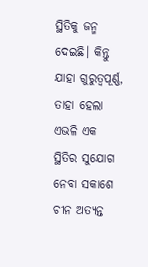ସ୍ଥିତିକୁ ଜନ୍ମ ଦେଇଛି। କିନ୍ତୁ ଯାହା ଗୁରୁତ୍ବପୂର୍ଣ୍ଣ, ତାହା ହେଲା ଏଭଳି ଏକ ସ୍ଥିତିର ସୁଯୋଗ ନେବା ସକାଶେ ଚୀନ ଅତ୍ୟନ୍ତ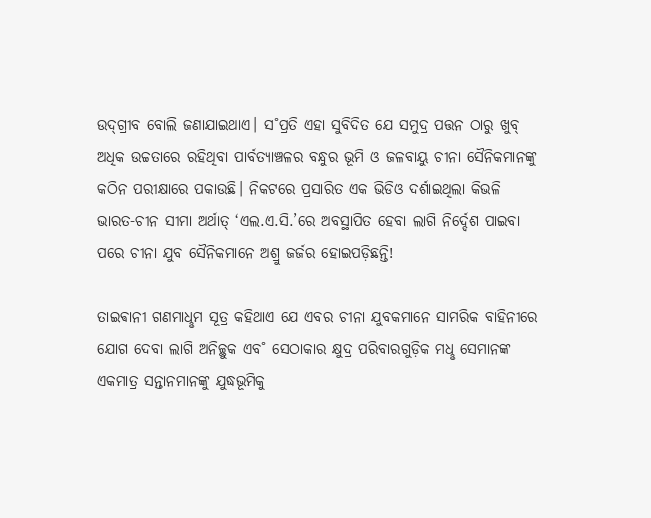ଉଦ୍‌ଗ୍ରୀବ ବୋଲି ଜଣାଯାଇଥାଏ। ସ˚ପ୍ରତି ଏହା ସୁବିଦିତ ଯେ ସମୁଦ୍ର ପତ୍ତନ ଠାରୁ ଖୁବ୍‌ ଅଧିକ ଉଚ୍ଚତାରେ ରହିଥିବା ପାର୍ବତ୍ୟାଞ୍ଚଳର ବନ୍ଧୁର ଭୂମି ଓ ଜଳବାୟୁ ଚୀନା ସୈନିକମାନଙ୍କୁ କଠିନ ପରୀକ୍ଷାରେ ପକାଉଛି। ନିକଟରେ ପ୍ରସାରିତ ଏକ ଭିଡିଓ ଦର୍ଶାଇଥିଲା କିଭଳି ଭାରତ-ଚୀନ ସୀମା ଅର୍ଥାତ୍‌ ‘ଏଲ.ଏ.ସି.’ରେ ଅବସ୍ଥାପିତ ହେବା ଲାଗି ନିର୍ଦ୍ଦେଶ ପାଇବା ପରେ ଚୀନା ଯୁବ ସୈନିକମାନେ ଅଶ୍ରୁ ଜର୍ଜର ହୋଇପଡ଼ିଛନ୍ତି!

ତାଇଵାନୀ ଗଣମାଧୢମ ସୂତ୍ର କହିଥାଏ ଯେ ଏବର ଚୀନା ଯୁବକମାନେ ସାମରିକ ବାହିନୀରେ ଯୋଗ ଦେବା ଲାଗି ଅନିଚ୍ଛୁକ ଏବ˚ ସେଠାକାର କ୍ଷୁଦ୍ର ପରିବାରଗୁଡ଼ିକ ମଧୢ ସେମାନଙ୍କ ଏକମାତ୍ର ସନ୍ତାନମାନଙ୍କୁ ଯୁଦ୍ଧଭୂମିକୁ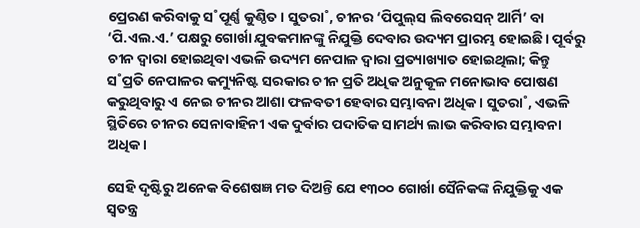ପ୍ରେରଣ କରିବାକୁ ସ˚ପୂର୍ଣ୍ଣ କୁଣ୍ଠିତ। ସୁତରା˚, ଚୀନର ‘ପିପୁଲ୍‌ସ ଲିବରେସନ୍‌ ଆର୍ମି’ ବା ‘ପି.ଏଲ.ଏ.’ ପକ୍ଷରୁ ଗୋର୍ଖା ଯୁବକମାନଙ୍କୁ ନିଯୁକ୍ତି ଦେବାର ଉଦ୍ୟମ ପ୍ରାରମ୍ଭ ହୋଇଛି। ପୂର୍ବରୁ ଚୀନ ଦ୍ବାରା ହୋଇଥିବା ଏଭଳି ଉଦ୍ୟମ ନେପାଳ ଦ୍ବାରା ପ୍ରତ୍ୟାଖ୍ୟାତ ହୋଇଥିଲା; କିନ୍ତୁ ସ˚ପ୍ରତି ନେପାଳର କମ୍ୟୁନିଷ୍ଟ ସରକାର ଚୀନ ପ୍ରତି ଅଧିକ ଅନୁକୂଳ ମନୋଭାବ ପୋଷଣ କରୁଥିବାରୁ ଏ ନେଇ ଚୀନର ଆଶା ଫଳବତୀ ହେବାର ସମ୍ଭାବନା ଅଧିକ। ସୁତରା˚, ଏଭଳି ସ୍ଥିତିରେ ଚୀନର ସେନାବାହିନୀ ଏକ ଦୁର୍ବାର ପଦାତିକ ସାମର୍ଥ୍ୟ ଲାଭ କରିବାର ସମ୍ଭାବନା ଅଧିକ।

ସେହି ଦୃଷ୍ଟିରୁ ଅନେକ ବିଶେଷଜ୍ଞ ମତ ଦିଅନ୍ତି ଯେ ୧୩୦୦ ଗୋର୍ଖା ସୈନିକଙ୍କ ନିଯୁକ୍ତିକୁ ଏକ ସ୍ବତନ୍ତ୍ର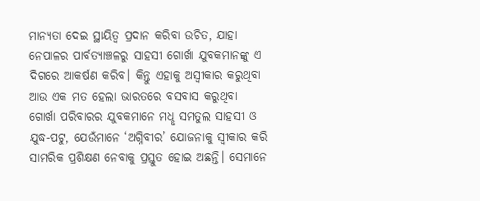ମାନ୍ୟତା ଦେଇ ସ୍ଥାୟିତ୍ବ ପ୍ରଦାନ କରିବା ଉଚିତ, ଯାହା ନେପାଳର ପାର୍ବତ୍ୟାଞ୍ଚଳରୁ ସାହସୀ ଗୋର୍ଖା ଯୁବକମାନଙ୍କୁ ଏ ଦିଗରେ ଆକର୍ଷଣ କରିବ। କିନ୍ତୁ ଏହାକୁ ଅସ୍ବୀକାର କରୁଥିବା ଆଉ ଏକ ମତ ହେଲା ଭାରତରେ ବସବାସ କରୁଥିବା ଗୋର୍ଖା ପରିବାରର ଯୁବକମାନେ ମଧୢ ସମତୁଲ ସାହସୀ ଓ ଯୁଦ୍ଧ-ପଟୁ, ଯେଉଁମାନେ ‘ଅଗ୍ନିବୀର’ ଯୋଜନାକୁ ସ୍ବୀକାର କରି ସାମରିକ ପ୍ରଶିକ୍ଷଣ ନେବାକୁ ପ୍ରସ୍ତୁତ ହୋଇ ଅଛନ୍ତି। ସେମାନେ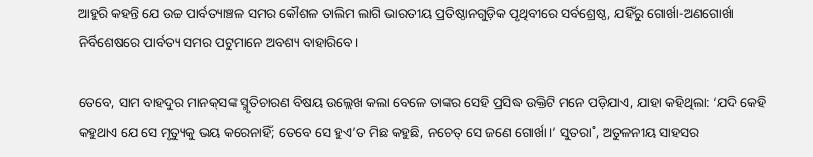ଆହୁରି କହନ୍ତି ଯେ ଉଚ୍ଚ ପାର୍ବତ୍ୟାଞ୍ଚଳ ସମର କୌଶଳ ତାଲିମ ଲାଗି ଭାରତୀୟ ପ୍ରତିଷ୍ଠାନଗୁଡ଼ିକ ପୃଥିବୀରେ ସର୍ବଶ୍ରେଷ୍ଠ, ଯହିଁରୁ ଗୋର୍ଖା-ଅଣଗୋର୍ଖା ନିର୍ବିଶେଷରେ ପାର୍ବତ୍ୟ ସମର ପଟୁମାନେ ଅବଶ୍ୟ ବାହାରିବେ।

ତେବେ, ସାମ ବାହଦୁର ମାନକ୍‌ସଙ୍କ ସ୍ମୃତିଚାରଣ ବିଷୟ ଉଲ୍ଲେଖ କଲା ବେଳେ ତାଙ୍କର ସେହି ପ୍ରସିଦ୍ଧ ଉକ୍ତିଟି ମନେ ପଡ଼ିଯାଏ, ଯାହା କହିଥିଲା: ‘ଯଦି କେହି କହୁଥାଏ ଯେ ସେ ମୃତ୍ୟୁକୁ ଭୟ କରେନାହିଁ; ତେବେ ସେ ହୁଏ’ତ ମିଛ କହୁଛି, ନଚେତ୍‌ ସେ ଜଣେ ଗୋର୍ଖା।’ ସୁତରା˚, ଅତୁଳନୀୟ ସାହସର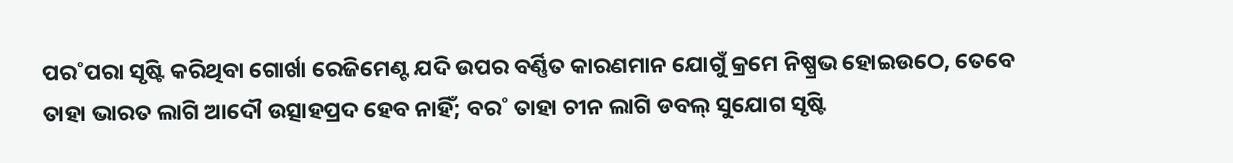ପର˚ପରା ସୃଷ୍ଟି କରିଥିବା ଗୋର୍ଖା ରେଜିମେଣ୍ଟ ଯଦି ଉପର ବର୍ଣ୍ଣିତ କାରଣମାନ ଯୋଗୁଁ କ୍ରମେ ନିଷ୍ପ୍ରଭ ହୋଇଉଠେ, ତେବେ ତାହା ଭାରତ ଲାଗି ଆଦୌ ଉତ୍ସାହପ୍ରଦ ହେବ ନାହିଁ; ବର˚ ତାହା ଚୀନ ଲାଗି ଡବଲ୍‌ ସୁଯୋଗ ସୃଷ୍ଟି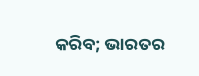କରିବ; ଭାରତର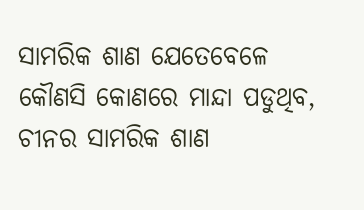ସାମରିକ ଶାଣ ଯେତେବେଳେ କୌଣସି କୋଣରେ ମାନ୍ଦା ପଡୁଥିବ, ଚୀନର ସାମରିକ ଶାଣ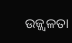ଉଜ୍ଜ୍ବଳତା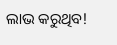ଲାଭ କରୁଥିବ!